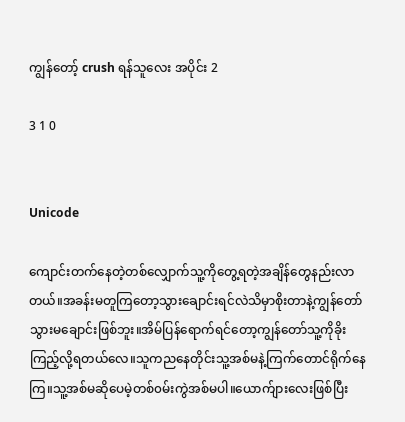ကျွန်တော့် crush ရန်သူလေး အပိုင်း 2

3 1 0


Unicode

ကျောင်းတက်နေတဲ့တစ်လျှောက်သူ့ကိုတွေ့ရတဲ့အချိန်တွေနည်းလာတယ်။အခန်းမတူကြတော့သွားချောင်းရင်လဲသိမှာစိုးတာနဲ့ကျွန်တော်သွားမချောင်းဖြစ်ဘူး။အိမ်ပြန်ရောက်ရင်တော့ကျွန်တော်သူ့ကိုခိုးကြည့်လို့ရတယ်လေ။သူကညနေတိုင်းသူ့အစ်မနဲ့ကြက်တောင်ရိုက်နေကြ။သူ့အစ်မဆိုပေမဲ့တစ်၀မ်းကွဲအစ်မပါ။ယောက်ျားလေးဖြစ်ပြီး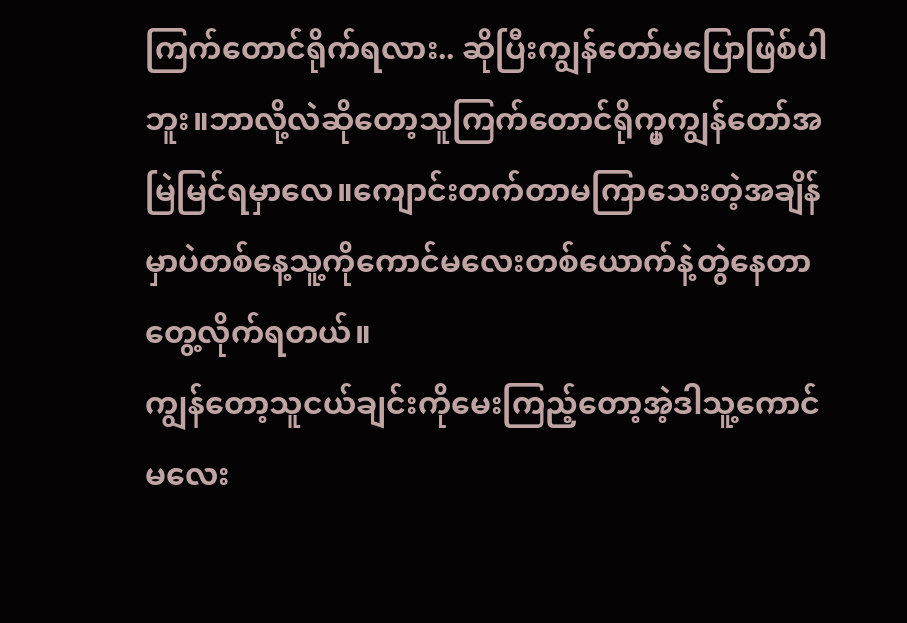ကြက်တောင်ရိုက်ရလား.. ဆိုပြီးကျွန်တော်မပြောဖြစ်ပါဘူး။ဘာလို့လဲဆိုတော့သူကြက်တောင်ရိုက္မှကျွန်တော်အမြဲမြင်ရမှာလေ။ကျောင်းတက်တာမကြာသေးတဲ့အချိန်မှာပဲတစ်နေ့သူ့ကိုကောင်မလေးတစ်ယောက်နဲ့တွဲနေတာတွေ့လိုက်ရတယ်။
ကျွန်တော့သူငယ်ချင်းကိုမေးကြည့်တော့အဲ့ဒါသူ့ကောင်မလေး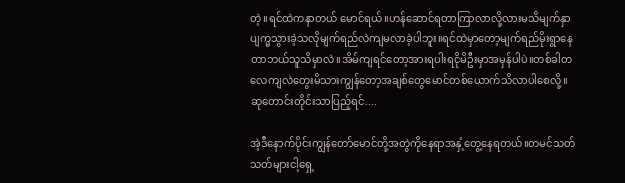တဲ့။ရင်ထဲကနာတယ် မောင်ရယ်။ဟန်ဆောင်ရတာကြာလာလို့လားမသိမျက်နှာပျက္မသွားခဲ့သလိုမျက်ရည်လဲကျမလာခဲ့ပါဘူး။ရင်ထဲမှာတော့မျက်ရည်မိုးရွာနေတာဘယ်သူသိမှာလဲ။အိမ်ကျရင်တော့အားရပါးရငိုမိဦးမှာအမှန်ပါပဲ။တစ်ခါတလေကျလဲတွေးမိသားကျွန်တော့အချစ်တွေမောင်တစ်ယောက်သိလာပါစေလို့။
ဆုတောင်းတိုင်းသာပြည့်ရင်....

အဲ့ဒီနောက်ပိုင်းကျွန်တော်မောင်တို့အတွဲကိုနေရာအနှံ့တွေ့နေရတယ်။တမင်သတ်သတ်များငါ့ရှေ့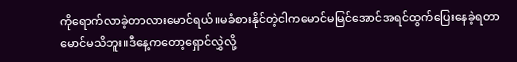ကိုရောက်လာခဲ့တာလားမောင်ရယ်။မခံစားနိုင်တဲ့ငါကမောင်မမြင်အောင်အရင်ထွက်ပြေးနေခဲ့ရတာမောင်မသိဘူး။ဒီနေ့ကတော့ရှောင်လွှဲလို့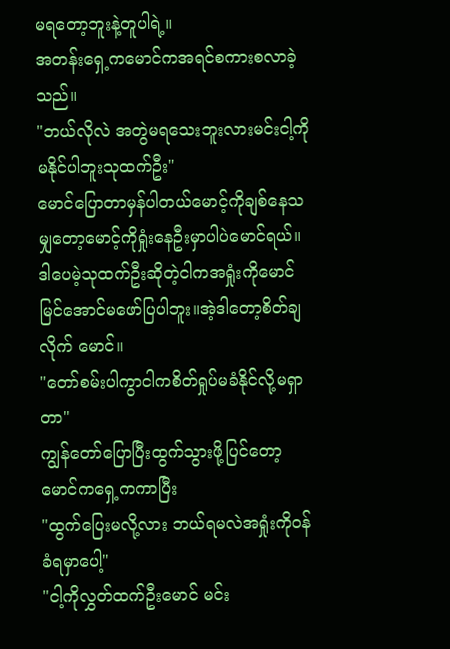မရတော့ဘူးနဲ့တူပါရဲ့။
အတန်းရှေ့ကမောင်ကအရင်စကားစလာခဲ့သည်။
"ဘယ်လိုလဲ အတွဲမရသေးဘူးလားမင်းငါ့ကိုမနိုင်ပါဘူးသုထက်ဦး"
မောင်ပြောတာမှန်ပါတယ်မောင့်ကိုချစ်နေသမျှတော့မောင့်ကိုရှုံးနေဦးမှာပါပဲမောင်ရယ်။
ဒါပေမဲ့သုထက်ဦးဆိုတဲ့ငါကအရှုံးကိုမောင်မြင်အောင်မဖော်ပြပါဘူး။အဲ့ဒါတော့‌စိတ်ချလိုက် မောင်။
"တော်စမ်းပါကွာငါကစိတ်ရှုပ်မခံနိုင်လို့မရှာတာ"
ကျွန်တော်ပြောပြီးထွက်သွားဖို့ပြင်တော့မောင်ကရှေ့ကကာပြီး
"ထွက်ပြေးမလို့လား ဘယ်ရမလဲအရှုံးကို၀န်ခံရမှာပေါ့"
"ငါ့ကိုလွှတ်ထက်ဦးမောင် မင်း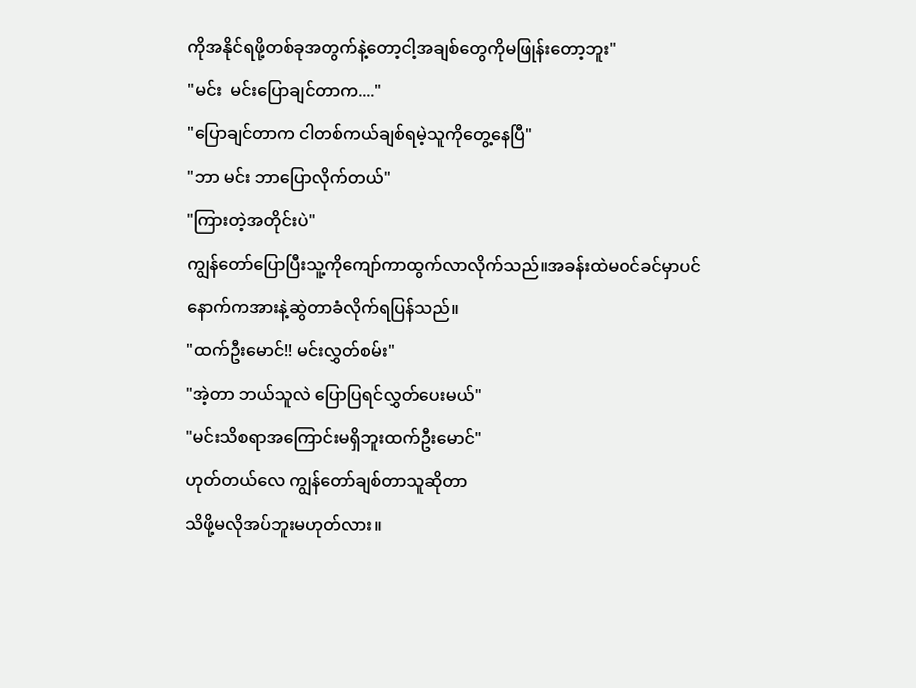ကိုအနိုင်ရဖို့တစ်ခုအတွက်နဲ့တော့ငါ့အချစ်တွေကိုမဖြုန်းတော့ဘူး"
"မင်း  မင်းပြောချင်တာက...."
"ပြောချင်တာက ငါတစ်ကယ်ချစ်ရမဲ့သူကိုတွေ့နေပြီ"
"ဘာ မင်း ဘာပြောလိုက်တယ်"
"ကြားတဲ့အတိုင်းပဲ"
ကျွန်တော်ပြောပြီးသူ့ကိုကျော်ကာထွက်လာလိုက်သည်။အခန်းထဲမ၀င်ခင်မှာပင်နောက်ကအားနဲ့ဆွဲတာခံလိုက်ရပြန်သည်။
"ထက်ဦးမောင်!! မင်းလွှတ်စမ်း"
"အဲ့တာ ဘယ်သူလဲ ပြောပြရင်လွှတ်ပေးမယ်"
"မင်းသိစရာအကြောင်းမရှိဘူးထက်ဦးမောင်"
ဟုတ်တယ်လေ ကျွန်တော်ချစ်တာသူဆိုတာ
သိဖို့မလိုအပ်ဘူးမဟုတ်လား။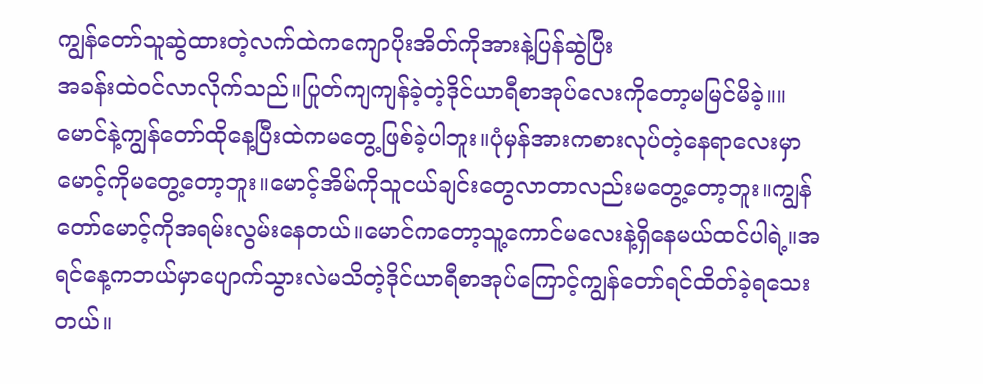ကျွန်တော်သူဆွဲထားတဲ့လက်ထဲကကျောပိုးအိတ်ကိုအားနဲ့ပြန်ဆွဲပြီး
အခန်းထဲ၀င်လာလိုက်သည်။ပြုတ်ကျကျန်ခဲ့တဲ့ဒိုင်ယာရီစာအုပ်လေးကိုတော့မမြင်မိခဲ့။။
မောင်နဲ့ကျွန်တော်ထိုနေ့ပြီးထဲကမတွေ့ဖြစ်ခဲ့ပါဘူး။ပုံမှန်အားကစားလုပ်တဲ့နေရာလေးမှာမောင့်ကိုမတွေ့တော့ဘူး။မောင့်အိမ်ကိုသူငယ်ချင်းတွေလာတာလည်းမတွေ့တော့ဘူး။ကျွန်တော်မောင့်ကိုအရမ်းလွမ်းနေတယ်။မောင်ကတော့သူ့ကောင်မလေးနဲ့ရှိနေမယ်ထင်ပါရဲ့။အရင်နေ့ကဘယ်မှာပျောက်သွားလဲမသိတဲ့ဒိုင်ယာရီစာအုပ်ကြောင့်ကျွန်တော်ရင်ထိတ်ခဲ့ရသေးတယ်။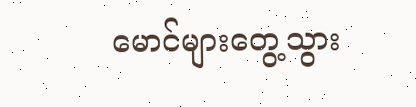မောင်များတွေ့သွား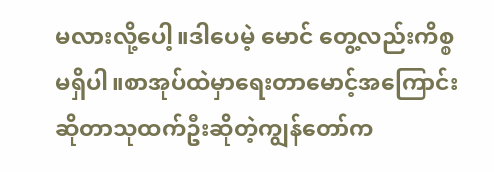မလားလို့ပေါ့။ဒါပေမဲ့ မောင် တွေ့လည်းကိစ္စမရှိပါ။စာအုပ်ထဲမှာရေးတာမောင့်အကြောင်းဆိုတာသုထက်ဦးဆိုတဲ့ကျွန်တော်က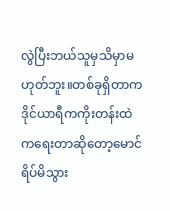လွဲပြီးဘယ်သူမှသိမှာမဟုတ်ဘူး။တစ်ခုရှိတာက ဒိုင်ယာရီကကိုးတန်းထဲကရေးတာဆိုတော့မောင်ရိပ်မိသွား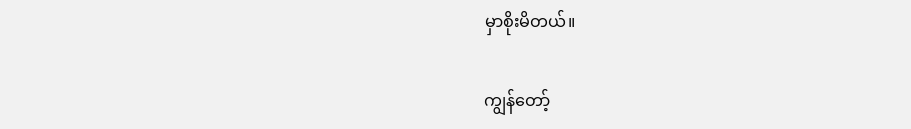မှာစိုးမိတယ်။

ကျွန်တော့်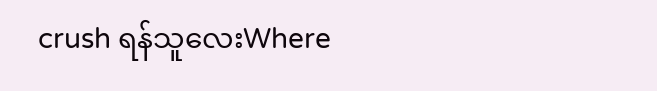crush ရန်သူလေးWhere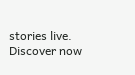stories live. Discover now